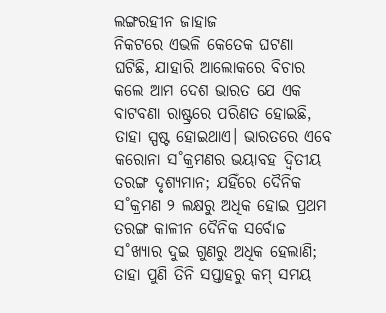ଲଙ୍ଗରହୀନ ଜାହାଜ
ନିକଟରେ ଏଭଳି କେତେକ ଘଟଣା ଘଟିଛି, ଯାହାରି ଆଲୋକରେ ବିଚାର କଲେ ଆମ ଦେଶ ଭାରତ ଯେ ଏକ ବାଟବଣା ରାଷ୍ଟ୍ରରେ ପରିଣତ ହୋଇଛି, ତାହା ସ୍ପଷ୍ଟ ହୋଇଥାଏ। ଭାରତରେ ଏବେ କରୋନା ସ˚କ୍ରମଣର ଭୟାବହ ଦ୍ବିତୀୟ ତରଙ୍ଗ ଦୃଶ୍ୟମାନ; ଯହିଁରେ ଦୈନିକ ସ˚କ୍ରମଣ ୨ ଲକ୍ଷରୁ ଅଧିକ ହୋଇ ପ୍ରଥମ ତରଙ୍ଗ କାଳୀନ ଦୈନିକ ସର୍ବୋଚ୍ଚ ସ˚ଖ୍ୟାର ଦୁଇ ଗୁଣରୁ ଅଧିକ ହେଲାଣି; ତାହା ପୁଣି ତିନି ସପ୍ତାହରୁ କମ୍ ସମୟ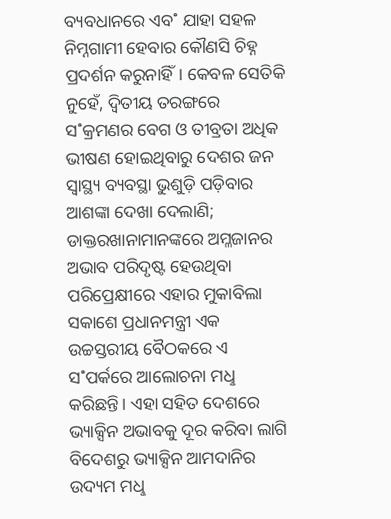ବ୍ୟବଧାନରେ ଏବ˚ ଯାହା ସହଳ ନିମ୍ନଗାମୀ ହେବାର କୌଣସି ଚିହ୍ନ ପ୍ରଦର୍ଶନ କରୁନାହିଁ। କେବଳ ସେତିକି ନୁହେଁ, ଦ୍ବିତୀୟ ତରଙ୍ଗରେ ସ˚କ୍ରମଣର ବେଗ ଓ ତୀବ୍ରତା ଅଧିକ ଭୀଷଣ ହୋଇଥିବାରୁ ଦେଶର ଜନ ସ୍ବାସ୍ଥ୍ୟ ବ୍ୟବସ୍ଥା ଭୁଶୁଡ଼ି ପଡ଼ିବାର ଆଶଙ୍କା ଦେଖା ଦେଲାଣି; ଡାକ୍ତରଖାନାମାନଙ୍କରେ ଅମ୍ଳଜାନର ଅଭାବ ପରିଦୃଷ୍ଟ ହେଉଥିବା ପରିପ୍ରେକ୍ଷୀରେ ଏହାର ମୁକାବିଲା ସକାଶେ ପ୍ରଧାନମନ୍ତ୍ରୀ ଏକ ଉଚ୍ଚସ୍ତରୀୟ ବୈଠକରେ ଏ ସ˚ପର୍କରେ ଆଲୋଚନା ମଧୢ କରିଛନ୍ତି। ଏହା ସହିତ ଦେଶରେ ଭ୍ୟାକ୍ସିନ ଅଭାବକୁ ଦୂର କରିବା ଲାଗି ବିଦେଶରୁ ଭ୍ୟାକ୍ସିନ ଆମଦାନିର ଉଦ୍ୟମ ମଧୢ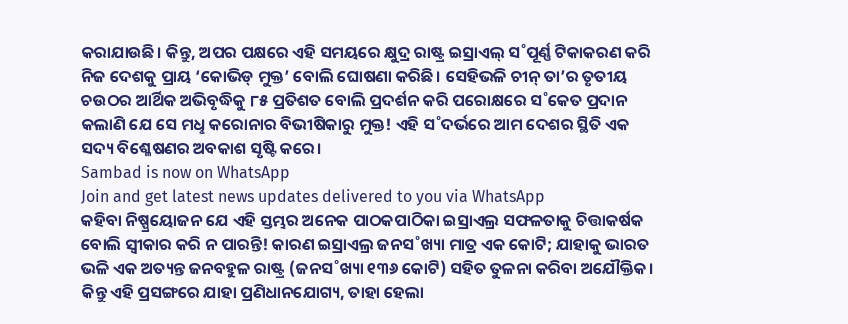କରାଯାଉଛି। କିନ୍ତୁ, ଅପର ପକ୍ଷରେ ଏହି ସମୟରେ କ୍ଷୁଦ୍ର ରାଷ୍ଟ୍ର ଇସ୍ରାଏଲ୍ ସ˚ପୂର୍ଣ୍ଣ ଟିକାକରଣ କରି ନିଜ ଦେଶକୁ ପ୍ରାୟ ‘କୋଭିଡ୍ ମୁକ୍ତ’ ବୋଲି ଘୋଷଣା କରିଛି। ସେହିଭଳି ଚୀନ୍ ତା’ର ତୃତୀୟ ଚଉଠର ଆର୍ଥିକ ଅଭିବୃଦ୍ଧିକୁ ୮୫ ପ୍ରତିଶତ ବୋଲି ପ୍ରଦର୍ଶନ କରି ପରୋକ୍ଷରେ ସ˚କେତ ପ୍ରଦାନ କଲାଣି ଯେ ସେ ମଧୢ କରୋନାର ବିଭୀଷିକାରୁ ମୁକ୍ତ! ଏହି ସ˚ଦର୍ଭରେ ଆମ ଦେଶର ସ୍ଥିତି ଏକ ସଦ୍ୟ ବିଶ୍ଳେଷଣର ଅବକାଶ ସୃଷ୍ଟି କରେ।
Sambad is now on WhatsApp
Join and get latest news updates delivered to you via WhatsApp
କହିବା ନିଷ୍ପ୍ରୟୋଜନ ଯେ ଏହି ସ୍ତମ୍ଭର ଅନେକ ପାଠକପାଠିକା ଇସ୍ରାଏଲ୍ର ସଫଳତାକୁ ଚିତ୍ତାକର୍ଷକ ବୋଲି ସ୍ବୀକାର କରି ନ ପାରନ୍ତି! କାରଣ ଇସ୍ରାଏଲ୍ର ଜନସ˚ଖ୍ୟା ମାତ୍ର ଏକ କୋଟି; ଯାହାକୁ ଭାରତ ଭଳି ଏକ ଅତ୍ୟନ୍ତ ଜନବହୁଳ ରାଷ୍ଟ୍ର (ଜନସ˚ଖ୍ୟା ୧୩୬ କୋଟି) ସହିତ ତୁଳନା କରିବା ଅଯୌକ୍ତିକ। କିନ୍ତୁ ଏହି ପ୍ରସଙ୍ଗରେ ଯାହା ପ୍ରଣିଧାନଯୋଗ୍ୟ, ତାହା ହେଲା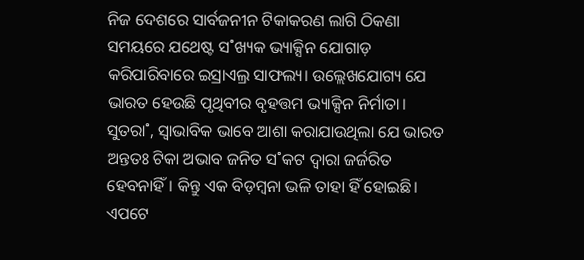ନିଜ ଦେଶରେ ସାର୍ବଜନୀନ ଟିକାକରଣ ଲାଗି ଠିକଣା ସମୟରେ ଯଥେଷ୍ଟ ସ˚ଖ୍ୟକ ଭ୍ୟାକ୍ସିନ ଯୋଗାଡ଼ କରିପାରିବାରେ ଇସ୍ରାଏଲ୍ର ସାଫଲ୍ୟ। ଉଲ୍ଲେଖଯୋଗ୍ୟ ଯେ ଭାରତ ହେଉଛି ପୃଥିବୀର ବୃହତ୍ତମ ଭ୍ୟାକ୍ସିନ ନିର୍ମାତା। ସୁତରା˚, ସ୍ବାଭାବିକ ଭାବେ ଆଶା କରାଯାଉଥିଲା ଯେ ଭାରତ ଅନ୍ତତଃ ଟିକା ଅଭାବ ଜନିତ ସ˚କଟ ଦ୍ବାରା ଜର୍ଜରିତ ହେବନାହିଁ। କିନ୍ତୁ ଏକ ବିଡ଼ମ୍ବନା ଭଳି ତାହା ହିଁ ହୋଇଛି। ଏପଟେ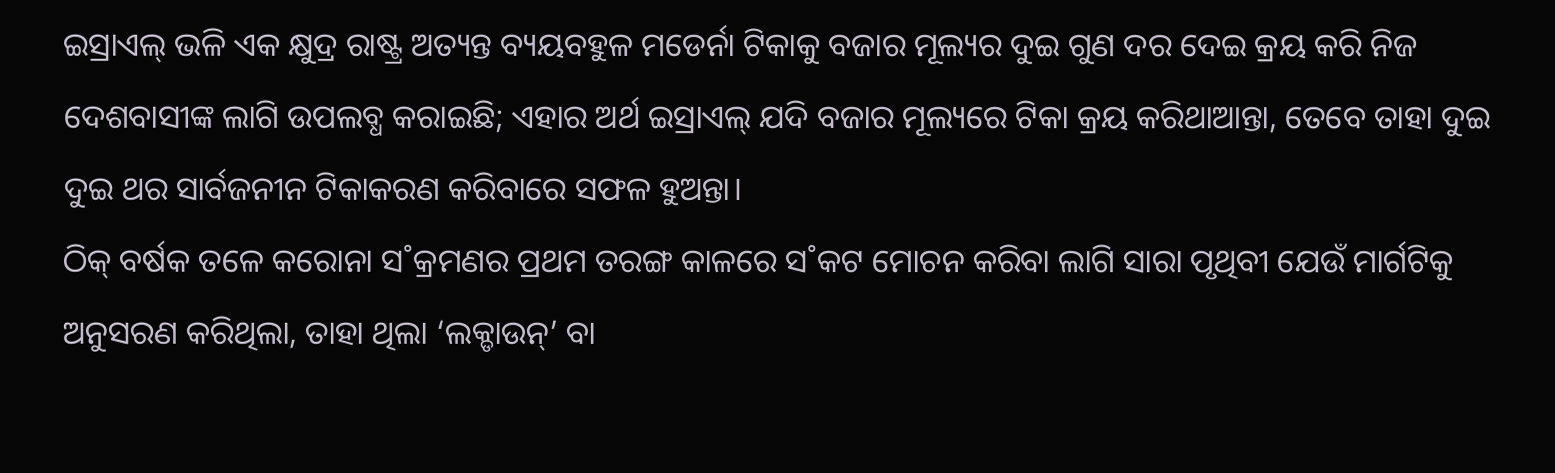ଇସ୍ରାଏଲ୍ ଭଳି ଏକ କ୍ଷୁଦ୍ର ରାଷ୍ଟ୍ର ଅତ୍ୟନ୍ତ ବ୍ୟୟବହୁଳ ମଡେର୍ନା ଟିକାକୁ ବଜାର ମୂଲ୍ୟର ଦୁଇ ଗୁଣ ଦର ଦେଇ କ୍ରୟ କରି ନିଜ ଦେଶବାସୀଙ୍କ ଲାଗି ଉପଲବ୍ଧ କରାଇଛି; ଏହାର ଅର୍ଥ ଇସ୍ରାଏଲ୍ ଯଦି ବଜାର ମୂଲ୍ୟରେ ଟିକା କ୍ରୟ କରିଥାଆନ୍ତା, ତେବେ ତାହା ଦୁଇ ଦୁଇ ଥର ସାର୍ବଜନୀନ ଟିକାକରଣ କରିବାରେ ସଫଳ ହୁଅନ୍ତା।
ଠିକ୍ ବର୍ଷକ ତଳେ କରୋନା ସ˚କ୍ରମଣର ପ୍ରଥମ ତରଙ୍ଗ କାଳରେ ସ˚କଟ ମୋଚନ କରିବା ଲାଗି ସାରା ପୃଥିବୀ ଯେଉଁ ମାର୍ଗଟିକୁ ଅନୁସରଣ କରିଥିଲା, ତାହା ଥିଲା ‘ଲକ୍ଡାଉନ୍’ ବା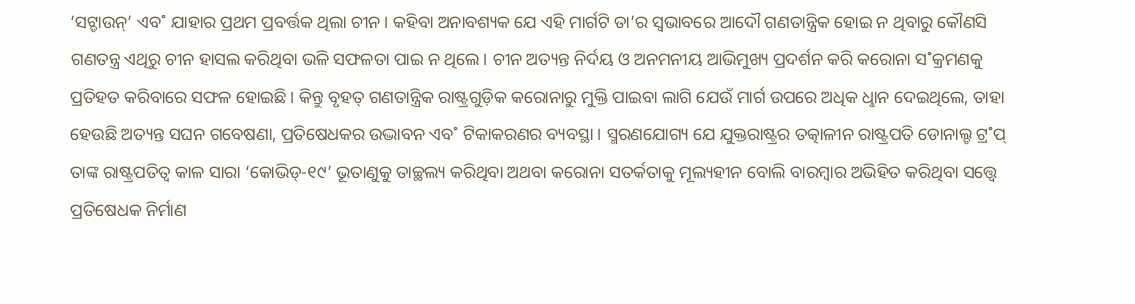‘ସଟ୍ଡାଉନ୍’ ଏବ˚ ଯାହାର ପ୍ରଥମ ପ୍ରବର୍ତ୍ତକ ଥିଲା ଚୀନ। କହିବା ଅନାବଶ୍ୟକ ଯେ ଏହି ମାର୍ଗଟି ତା’ର ସ୍ବଭାବରେ ଆଦୌ ଗଣତାନ୍ତ୍ରିକ ହୋଇ ନ ଥିବାରୁ କୌଣସି ଗଣତନ୍ତ୍ର ଏଥିରୁ ଚୀନ ହାସଲ କରିଥିବା ଭଳି ସଫଳତା ପାଇ ନ ଥିଲେ। ଚୀନ ଅତ୍ୟନ୍ତ ନିର୍ଦୟ ଓ ଅନମନୀୟ ଆଭିମୁଖ୍ୟ ପ୍ରଦର୍ଶନ କରି କରୋନା ସ˚କ୍ରମଣକୁ ପ୍ରତିହତ କରିବାରେ ସଫଳ ହୋଇଛି। କିନ୍ତୁ ବୃହତ୍ ଗଣତାନ୍ତ୍ରିକ ରାଷ୍ଟ୍ରଗୁଡ଼ିକ କରୋନାରୁ ମୁକ୍ତି ପାଇବା ଲାଗି ଯେଉଁ ମାର୍ଗ ଉପରେ ଅଧିକ ଧୢାନ ଦେଇଥିଲେ, ତାହା ହେଉଛି ଅତ୍ୟନ୍ତ ସଘନ ଗବେଷଣା, ପ୍ରତିଷେଧକର ଉଦ୍ଭାବନ ଏବ˚ ଟିକାକରଣର ବ୍ୟବସ୍ଥା। ସ୍ମରଣଯୋଗ୍ୟ ଯେ ଯୁକ୍ତରାଷ୍ଟ୍ରର ତତ୍କାଳୀନ ରାଷ୍ଟ୍ରପତି ଡୋନାଲ୍ଡ ଟ୍ର˚ପ୍ ତାଙ୍କ ରାଷ୍ଟ୍ରପତିତ୍ବ କାଳ ସାରା ‘କୋଭିଡ୍-୧୯’ ଭୂତାଣୁକୁ ତାଚ୍ଛଲ୍ୟ କରିଥିବା ଅଥବା କରୋନା ସତର୍କତାକୁ ମୂଲ୍ୟହୀନ ବୋଲି ବାରମ୍ବାର ଅଭିହିତ କରିଥିବା ସତ୍ତ୍ବେ ପ୍ରତିଷେଧକ ନିର୍ମାଣ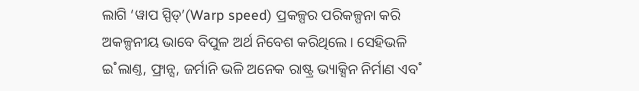ଲାଗି ‘ୱାପ ସ୍ପିଡ୍’(Warp speed) ପ୍ରକଳ୍ପର ପରିକଳ୍ପନା କରି ଅକଳ୍ପନୀୟ ଭାବେ ବିପୁଳ ଅର୍ଥ ନିବେଶ କରିଥିଲେ। ସେହିଭଳି ଇ˚ଲାଣ୍ତ, ଫ୍ରାନ୍ସ, ଜର୍ମାନି ଭଳି ଅନେକ ରାଷ୍ଟ୍ର ଭ୍ୟାକ୍ସିନ ନିର୍ମାଣ ଏବ˚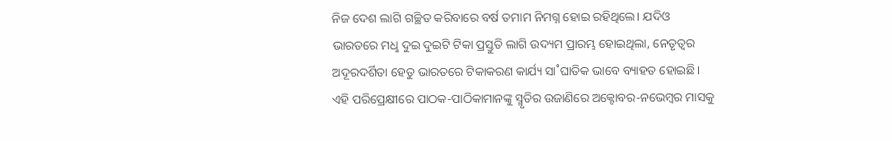ନିଜ ଦେଶ ଲାଗି ଗଚ୍ଛିତ କରିବାରେ ବର୍ଷ ତମାମ ନିମଗ୍ନ ହୋଇ ରହିଥିଲେ। ଯଦିଓ ଭାରତରେ ମଧୢ ଦୁଇ ଦୁଇଟି ଟିକା ପ୍ରସ୍ତୁତି ଲାଗି ଉଦ୍ୟମ ପ୍ରାରମ୍ଭ ହୋଇଥିଲା, ନେତୃତ୍ବର ଅଦୂରଦର୍ଶିତା ହେତୁ ଭାରତରେ ଟିକାକରଣ କାର୍ଯ୍ୟ ସା˚ଘାତିକ ଭାବେ ବ୍ୟାହତ ହୋଇଛି। ଏହି ପରିପ୍ରେକ୍ଷୀରେ ପାଠକ-ପାଠିକାମାନଙ୍କୁ ସ୍ମୃତିର ଉଜାଣିରେ ଅକ୍ଟୋବର-ନଭେମ୍ବର ମାସକୁ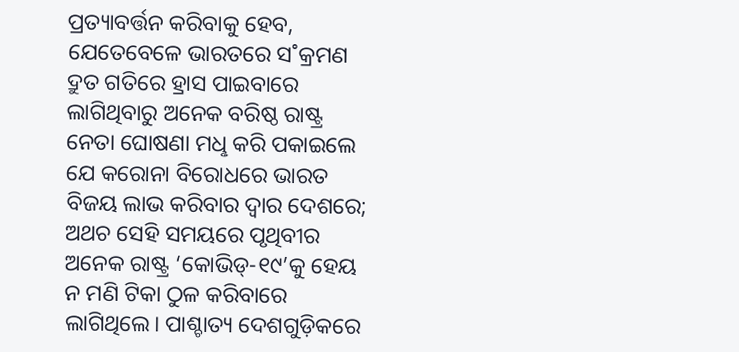ପ୍ରତ୍ୟାବର୍ତ୍ତନ କରିବାକୁ ହେବ, ଯେତେବେଳେ ଭାରତରେ ସ˚କ୍ରମଣ ଦ୍ରୁତ ଗତିରେ ହ୍ରାସ ପାଇବାରେ ଲାଗିଥିବାରୁ ଅନେକ ବରିଷ୍ଠ ରାଷ୍ଟ୍ର ନେତା ଘୋଷଣା ମଧୢ କରି ପକାଇଲେ ଯେ କରୋନା ବିରୋଧରେ ଭାରତ ବିଜୟ ଲାଭ କରିବାର ଦ୍ବାର ଦେଶରେ; ଅଥଚ ସେହି ସମୟରେ ପୃଥିବୀର ଅନେକ ରାଷ୍ଟ୍ର ‘କୋଭିଡ୍-୧୯’କୁ ହେୟ ନ ମଣି ଟିକା ଠୁଳ କରିବାରେ ଲାଗିଥିଲେ। ପାଶ୍ଚାତ୍ୟ ଦେଶଗୁଡ଼ିକରେ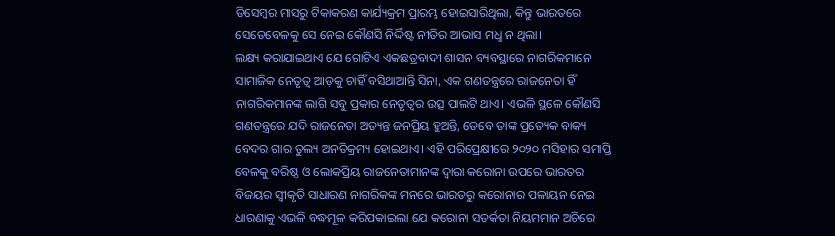ଡିସେମ୍ବର ମାସରୁ ଟିକାକରଣ କାର୍ଯ୍ୟକ୍ରମ ପ୍ରାରମ୍ଭ ହୋଇସାରିଥିଲା, କିନ୍ତୁ ଭାରତରେ ସେତେବେଳକୁ ସେ ନେଇ କୌଣସି ନିର୍ଦ୍ଦିଷ୍ଟ ନୀତିର ଆଭାସ ମଧୢ ନ ଥିଲା।
ଲକ୍ଷ୍ୟ କରାଯାଇଥାଏ ଯେ ଗୋଟିଏ ଏକଛତ୍ରବାଦୀ ଶାସନ ବ୍ୟବସ୍ଥାରେ ନାଗରିକମାନେ ସାମାଜିକ ନେତୃତ୍ବ ଆଡ଼କୁ ଚାହିଁ ବସିଥାଆନ୍ତି ସିନା, ଏକ ଗଣତନ୍ତ୍ରରେ ରାଜନେତା ହିଁ ନାଗରିକମାନଙ୍କ ଲାଗି ସବୁ ପ୍ରକାର ନେତୃତ୍ବର ଉତ୍ସ ପାଲଟି ଥାଏ। ଏଭଳି ସ୍ଥଳେ କୌଣସି ଗଣତନ୍ତ୍ରରେ ଯଦି ରାଜନେତା ଅତ୍ୟନ୍ତ ଜନପ୍ରିୟ ହୁଅନ୍ତି, ତେବେ ତାଙ୍କ ପ୍ରତ୍ୟେକ ବାକ୍ୟ ବେଦର ଗାର ତୁଲ୍ୟ ଅନତିକ୍ରମ୍ୟ ହୋଇଥାଏ। ଏହି ପରିପ୍ରେକ୍ଷୀରେ ୨୦୨୦ ମସିହାର ସମାପ୍ତି ବେଳକୁ ବରିଷ୍ଠ ଓ ଲୋକପ୍ରିୟ ରାଜନେତାମାନଙ୍କ ଦ୍ବାରା କରୋନା ଉପରେ ଭାରତର ବିଜୟର ସ୍ବୀକୃତି ସାଧାରଣ ନାଗରିକଙ୍କ ମନରେ ଭାରତରୁ କରୋନାର ପଳାୟନ ନେଇ ଧାରଣାକୁ ଏଭଳି ବଦ୍ଧମୂଳ କରିପକାଇଲା ଯେ କରୋନା ସତର୍କତା ନିୟମମାନ ଅଚିରେ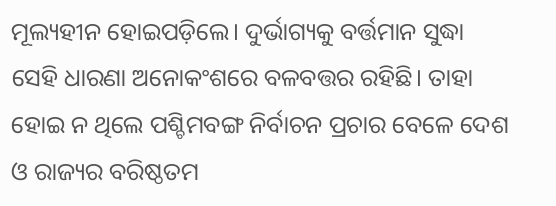ମୂଲ୍ୟହୀନ ହୋଇପଡ଼ିଲେ। ଦୁର୍ଭାଗ୍ୟକୁ ବର୍ତ୍ତମାନ ସୁଦ୍ଧା ସେହି ଧାରଣା ଅନୋକଂଶରେ ବଳବତ୍ତର ରହିଛି। ତାହା ହୋଇ ନ ଥିଲେ ପଶ୍ଚିମବଙ୍ଗ ନିର୍ବାଚନ ପ୍ରଚାର ବେଳେ ଦେଶ ଓ ରାଜ୍ୟର ବରିଷ୍ଠତମ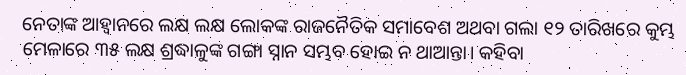ନେତାଙ୍କ ଆହ୍ବାନରେ ଲକ୍ଷ ଲକ୍ଷ ଲୋକଙ୍କ ରାଜନୈତିକ ସମାବେଶ ଅଥବା ଗଲା ୧୨ ତାରିଖରେ କୁମ୍ଭ ମେଳାରେ ୩୫ ଲକ୍ଷ ଶ୍ରଦ୍ଧାଳୁଙ୍କ ଗଙ୍ଗା ସ୍ନାନ ସମ୍ଭବ ହୋଇ ନ ଥାଆନ୍ତା। କହିବା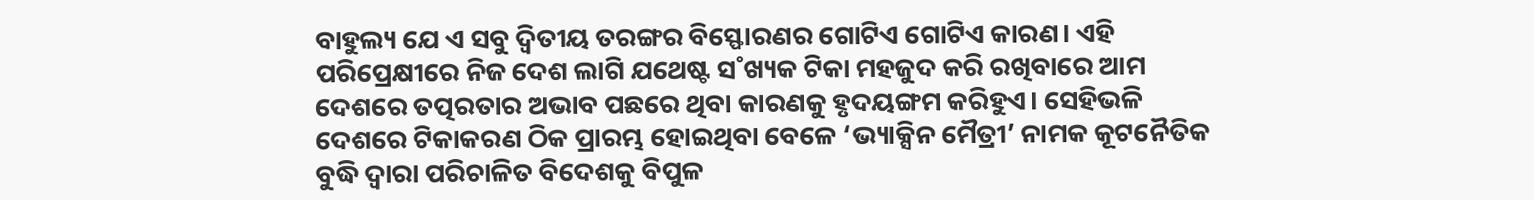ବାହୁଲ୍ୟ ଯେ ଏ ସବୁ ଦ୍ବିତୀୟ ତରଙ୍ଗର ବିସ୍ଫୋରଣର ଗୋଟିଏ ଗୋଟିଏ କାରଣ। ଏହି ପରିପ୍ରେକ୍ଷୀରେ ନିଜ ଦେଶ ଲାଗି ଯଥେଷ୍ଟ ସ˚ଖ୍ୟକ ଟିକା ମହଜୁଦ କରି ରଖିବାରେ ଆମ ଦେଶରେ ତତ୍ପରତାର ଅଭାବ ପଛରେ ଥିବା କାରଣକୁ ହୃଦୟଙ୍ଗମ କରିହୁଏ। ସେହିଭଳି ଦେଶରେ ଟିକାକରଣ ଠିକ ପ୍ରାରମ୍ଭ ହୋଇଥିବା ବେଳେ ‘ଭ୍ୟାକ୍ସିନ ମୈତ୍ରୀ’ ନାମକ କୂଟନୈତିକ ବୁଦ୍ଧି ଦ୍ବାରା ପରିଚାଳିତ ବିଦେଶକୁ ବିପୁଳ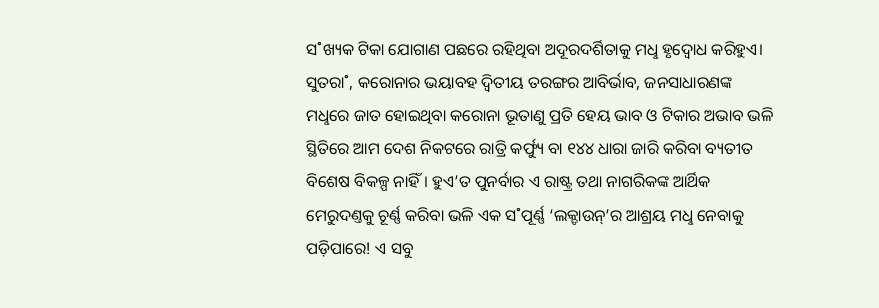ସ˚ଖ୍ୟକ ଟିକା ଯୋଗାଣ ପଛରେ ରହିଥିବା ଅଦୂରଦର୍ଶିତାକୁ ମଧୢ ହୃଦ୍ବୋଧ କରିହୁଏ।
ସୁତରା˚, କରୋନାର ଭୟାବହ ଦ୍ବିତୀୟ ତରଙ୍ଗର ଆବିର୍ଭାବ, ଜନସାଧାରଣଙ୍କ ମଧୢରେ ଜାତ ହୋଇଥିବା କରୋନା ଭୂତାଣୁ ପ୍ରତି ହେୟ ଭାବ ଓ ଟିକାର ଅଭାବ ଭଳି ସ୍ଥିତିରେ ଆମ ଦେଶ ନିକଟରେ ରାତ୍ରି କର୍ଫ୍ୟୁ ବା ୧୪୪ ଧାରା ଜାରି କରିବା ବ୍ୟତୀତ ବିଶେଷ ବିକଳ୍ପ ନାହିଁ। ହୁଏ’ତ ପୁନର୍ବାର ଏ ରାଷ୍ଟ୍ର ତଥା ନାଗରିକଙ୍କ ଆର୍ଥିକ ମେରୁଦଣ୍ତକୁ ଚୂର୍ଣ୍ଣ କରିବା ଭଳି ଏକ ସ˚ପୂର୍ଣ୍ଣ ‘ଲକ୍ଡାଉନ୍’ର ଆଶ୍ରୟ ମଧୢ ନେବାକୁ ପଡ଼ିପାରେ! ଏ ସବୁ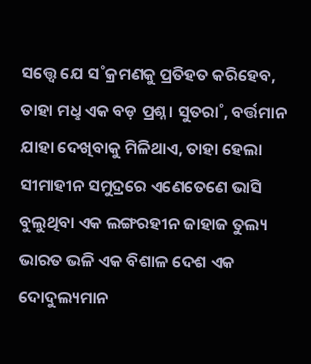ସତ୍ତ୍ବେ ଯେ ସ˚କ୍ରମଣକୁ ପ୍ରତିହତ କରିହେବ, ତାହା ମଧୢ ଏକ ବଡ଼ ପ୍ରଶ୍ନ। ସୁତରା˚, ବର୍ତ୍ତମାନ ଯାହା ଦେଖିବାକୁ ମିଳିଥାଏ, ତାହା ହେଲା ସୀମାହୀନ ସମୁଦ୍ରରେ ଏଣେତେଣେ ଭାସି ବୁଲୁଥିବା ଏକ ଲଙ୍ଗରହୀନ ଜାହାଜ ତୁଲ୍ୟ ଭାରତ ଭଳି ଏକ ବିଶାଳ ଦେଶ ଏକ ଦୋଦୁଲ୍ୟମାନ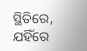ସ୍ଥିତିରେ, ଯହିଁରେ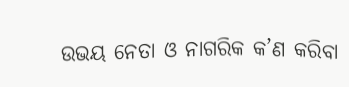ଉଭୟ ନେତା ଓ ନାଗରିକ କ’ଣ କରିବା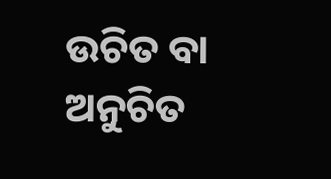ଉଚିତ ବା ଅନୁଚିତ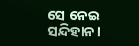ସେ ନେଇ ସନ୍ଦିହାନ।